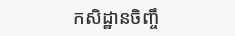កសិដ្ឋានចិញ្ចឹ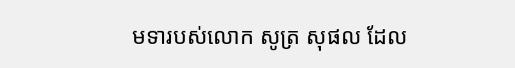មទារបស់លោក សូត្រ សុផល ដែល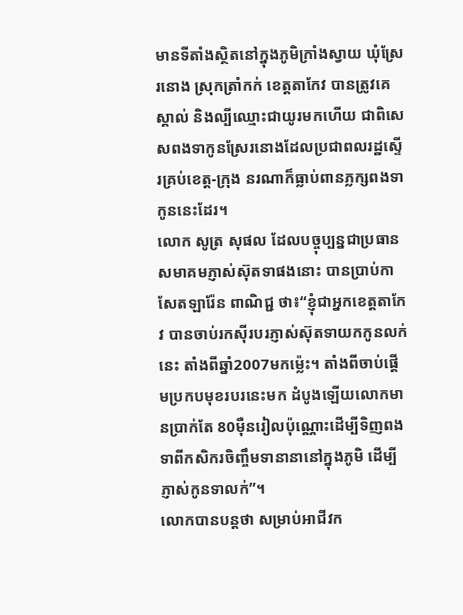មានទីតាំងស្ថិតនៅក្នុងភូមិក្រាំងស្វាយ ឃុំស្រែរនោង ស្រុកត្រាំកក់ ខេត្តតាកែវ បានត្រូវគេស្គាល់ និងល្បីឈ្មោះជាយូរមកហើយ ជាពិសេសពងទាកូនស្រែរនោងដែលប្រជាពលរដ្ឋស្ទើរគ្រប់ខេត្ត-ក្រុង នរណាក៏ធ្លាប់ពានភ្លក្សពងទាកូននេះដែរ។
លោក សូត្រ សុផល ដែលបច្ចុប្បន្នជាប្រធានសមាគមភ្ញាស់ស៊ុតទាផងនោះ បានប្រាប់កាសែតឡារ៉ែន ពាណិជ្ជ ថា៖“ខ្ញុំជាអ្នកខេត្តតាកែវ បានចាប់រកស៊ីរបរភ្ញាស់ស៊ុតទាយកកូនលក់នេះ តាំងពីឆ្នាំ2007មកម៉្លេះ។ តាំងពីចាប់ផ្តើមប្រកបមុខរបរនេះមក ដំបូងឡើយលោកមានប្រាក់តែ 80ម៉ឺនរៀលប៉ុណ្ណោះដើម្បីទិញពងទាពីកសិករចិញ្ចឹមទានានានៅក្នុងភូមិ ដើម្បីភ្ញាស់កូនទាលក់”។
លោកបានបន្តថា សម្រាប់អាជីវក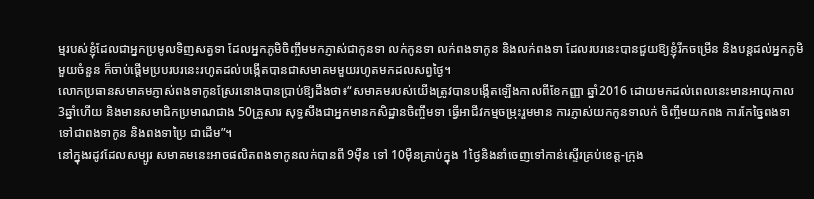ម្មរបស់ខ្ញុំដែលជាអ្នកប្រមូលទិញសត្វទា ដែលអ្នកភូមិចិញ្ចឹមមកភ្ញាស់ជាកូនទា លក់កូនទា លក់ពងទាកូន និងលក់ពងទា ដែលរបរនេះបានជួយឱ្យខ្ញុំរីកចម្រើន និងបន្តដល់អ្នកភូមិមួយចំនួន ក៏ចាប់ផ្តើមប្របរបរនេះរហូតដល់បង្កើតបានជាសមាគមមួយរហូតមកដលសព្វថ្ងៃ។
លោកប្រធានសមាគមភ្ញាស់ពងទាកូនស្រែរនោងបានប្រាប់ឱ្យដឹងថា៖“សមាគមរបស់យើងត្រូវបានបង្កើតឡើងកាលពីខែកញ្ញា ឆ្នាំ2016 ដោយមកដល់ពេលនេះមានអាយុកាល 3ឆ្នាំហើយ និងមានសមាជិកប្រមាណជាង 50គ្រួសារ សុទ្ធសឹងជាអ្នកមានកសិដ្ឋានចិញ្ចឹមទា ធ្វើអាជីវកម្មចម្រុះរួមមាន ការភ្ញាស់យកកូនទាលក់ ចិញ្ចឹមយកពង ការកែច្នៃពងទាទៅជាពងទាកូន និងពងទាប្រៃ ជាដើម”។
នៅក្នុងរដូវដែលសម្បូរ សមាគមនេះអាចផលិតពងទាកូនលក់បានពី 9ម៉ឺន ទៅ 10ម៉ឺនគ្រាប់ក្នុង 1ថ្ងៃនិងនាំចេញទៅកាន់ស្ទើរគ្រប់ខេត្ត-ក្រុង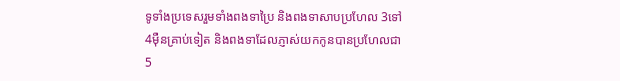ទូទាំងប្រទេសរួមទាំងពងទាប្រៃ និងពងទាសាបប្រហែល 3ទៅ 4ម៉ឺនគ្រាប់ទៀត និងពងទាដែលភ្ញាស់យកកូនបានប្រហែលជា 5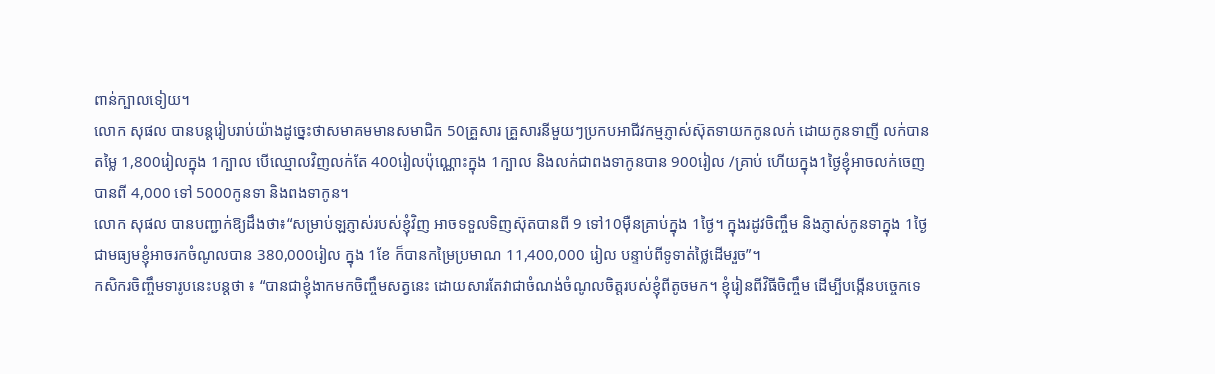ពាន់ក្បាលទៀយ។
លោក សុផល បានបន្តរៀបរាប់យ៉ាងដូច្នេះថាសមាគមមានសមាជិក 50គ្រួសារ គ្រួសារនីមួយៗប្រកបអាជីវកម្មភ្ញាស់ស៊ុតទាយកកូនលក់ ដោយកូនទាញី លក់បានតម្លៃ 1,800រៀលក្នុង 1ក្បាល បើឈ្មោលវិញលក់តែ 400រៀលប៉ុណ្ណោះក្នុង 1ក្បាល និងលក់ជាពងទាកូនបាន 900រៀល /គ្រាប់ ហើយក្នុង1ថ្ងៃខ្ញុំអាចលក់ចេញបានពី 4,000 ទៅ 5000កូនទា និងពងទាកូន។
លោក សុផល បានបញ្ជាក់ឱ្យដឹងថា៖“សម្រាប់ឡភ្ញាស់របស់ខ្ញុំវិញ អាចទទួលទិញស៊ុតបានពី 9 ទៅ10ម៉ឺនគ្រាប់ក្នុង 1ថ្ងៃ។ ក្នុងរដូវចិញ្ចឹម និងភ្ញាស់កូនទាក្នុង 1ថ្ងៃ ជាមធ្យមខ្ញុំអាចរកចំណូលបាន 380,000រៀល ក្នុង 1ខែ ក៏បានកម្រៃប្រមាណ 11,400,000 រៀល បន្ទាប់ពីទូទាត់ថ្លៃដើមរួច”។
កសិករចិញ្ចឹមទារូបនេះបន្តថា ៖ “បានជាខ្ញុំងាកមកចិញ្ចឹមសត្វនេះ ដោយសារតែវាជាចំណង់ចំណូលចិត្តរបស់ខ្ញុំពីតូចមក។ ខ្ញុំរៀនពីវិធីចិញ្ចឹម ដើម្បីបង្កើនបច្ចេកទេ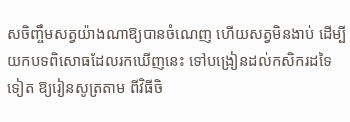សចិញ្ចឹមសត្វយ៉ាងណាឱ្យបានចំណេញ ហើយសត្វមិនងាប់ ដើម្បីយកបទពិសោធដែលរកឃើញនេះ ទៅបង្រៀនដល់កសិករដទៃទៀត ឱ្យរៀនសូត្រតាម ពីវិធីចិ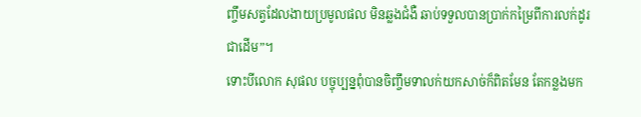ញ្ចឹមសត្វដែលងាយប្រមូលផល មិនឆ្លងជំងឺ ឆាប់ទទួលបានប្រាក់កម្រៃពីការលក់ដូរជាដើម”។
ទោះបីលោក សុផល បច្ចុប្បន្នពុំបានចិញ្ចឹមទាលក់យកសាច់ក៏ពិតមែន តែកន្លងមក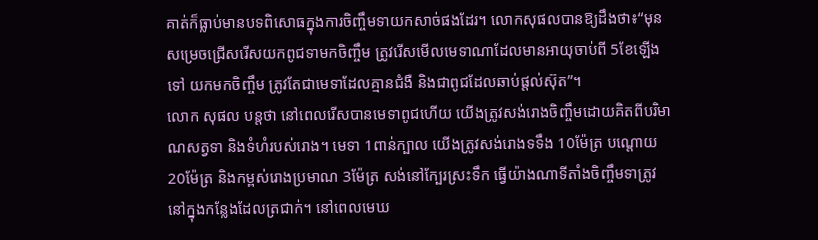គាត់ក៏ធ្លាប់មានបទពិសោធក្នុងការចិញ្ចឹមទាយកសាច់ផងដែរ។ លោកសុផលបានឱ្យដឹងថា៖“មុនសម្រេចជ្រើសរើសយកពូជទាមកចិញ្ចឹម ត្រូវរើសមើលមេទាណាដែលមានអាយុចាប់ពី 5ខែឡើងទៅ យកមកចិញ្ចឹម ត្រូវតែជាមេទាដែលគ្មានជំងឺ និងជាពូជដែលឆាប់ផ្តល់ស៊ុត”។
លោក សុផល បន្តថា នៅពេលរើសបានមេទាពូជហើយ យើងត្រូវសង់រោងចិញ្ចឹមដោយគិតពីបរិមាណសត្វទា និងទំហំរបស់រោង។ មេទា 1ពាន់ក្បាល យើងត្រូវសង់រោងទទឹង 10ម៉ែត្រ បណ្តោយ 20ម៉ែត្រ និងកម្ពស់រោងប្រមាណ 3ម៉ែត្រ សង់នៅក្បែរស្រះទឹក ធ្វើយ៉ាងណាទីតាំងចិញ្ចឹមទាត្រូវនៅក្នុងកន្លែងដែលត្រជាក់។ នៅពេលមេឃ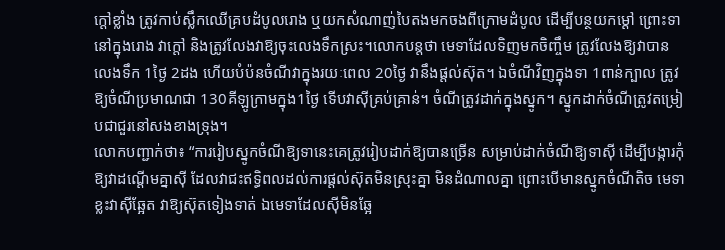ក្តៅខ្លាំង ត្រូវកាប់ស្លឹកឈើគ្របដំបូលរោង ឬយកសំណាញ់បៃតងមកចងពីក្រោមដំបូល ដើម្បីបន្ថយកម្ដៅ ព្រោះទានៅក្នុងរោង វាក្តៅ និងត្រូវលែងវាឱ្យចុះលេងទឹកស្រះ។លោកបន្តថា មេទាដែលទិញមកចិញ្ចឹម ត្រូវលែងឱ្យវាបានលេងទឹក 1ថ្ងៃ 2ដង ហើយបំប៉នចំណីវាក្នុងរយៈពេល 20ថ្ងៃ វានឹងផ្តល់ស៊ុត។ ឯចំណីវិញក្នុងទា 1ពាន់ក្បាល ត្រូវឱ្យចំណីប្រមាណជា 130គីឡូក្រាមក្នុង1ថ្ងៃ ទើបវាស៊ីគ្រប់គ្រាន់។ ចំណីត្រូវដាក់ក្នុងស្នូក។ ស្នូកដាក់ចំណីត្រូវតម្រៀបជាជួរនៅសងខាងទ្រុង។
លោកបញ្ជាក់ថា៖ “ការរៀបស្នូកចំណីឱ្យទានេះគេត្រូវរៀបដាក់ឱ្យបានច្រើន សម្រាប់ដាក់ចំណីឱ្យទាស៊ី ដើម្បីបង្ការកុំឱ្យវាដណ្ដើមគ្នាស៊ី ដែលវាជះឥទ្ធិពលដល់ការផ្តល់ស៊ុតមិនស្រុះគ្នា មិនដំណាលគ្នា ព្រោះបើមានស្នូកចំណីតិច មេទាខ្លះវាស៊ីឆ្អែត វាឱ្យស៊ុតទៀងទាត់ ឯមេទាដែលស៊ីមិនឆ្អែ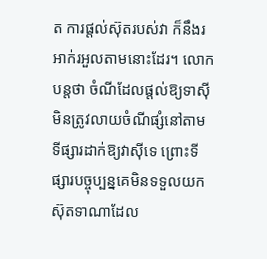ត ការផ្តល់ស៊ុតរបស់វា ក៏នឹងរអាក់រអួលតាមនោះដែរ។ លោកបន្តថា ចំណីដែលផ្តល់ឱ្យទាស៊ី មិនត្រូវលាយចំណីផ្សំនៅតាមទីផ្សារដាក់ឱ្យវាស៊ីទេ ព្រោះទីផ្សារបច្ចុប្បន្នគេមិនទទួលយកស៊ុតទាណាដែល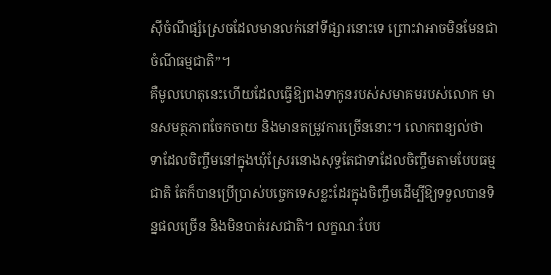ស៊ីចំណីផ្សំស្រេចដែលមានលក់នៅទីផ្សារនោះទេ ព្រោះវាអាចមិនមែនជាចំណីធម្មជាតិ”។
គឺមូលហេតុនេះហើយដែលធ្វើឱ្យពងទាកូនរបស់សមាគមរបស់លោក មានសមត្ថភាពចែកចាយ និងមានតម្រូវការច្រើននោះ។ លោកពន្យល់ថា ទាដែលចិញ្ចឹមនៅក្នុងឃុំស្រែរនោងសុទ្ធតែជាទាដែលចិញ្ចឹមតាមបែបធម្មជាតិ តែក៏បានប្រើប្រាស់បច្ចេកទេសខ្លះដែរក្នុងចិញ្ចឹមដើម្បីឱ្យទទួលបានទិន្នផលច្រើន និងមិនបាត់រសជាតិ។ លក្ខណៈបែប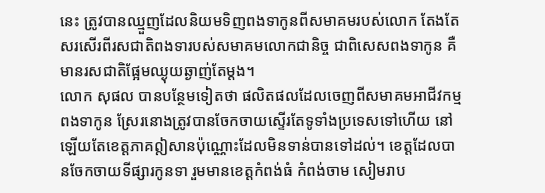នេះ ត្រូវបានឈ្មួញដែលនិយមទិញពងទាកូនពីសមាគមរបស់លោក តែងតែសរសើរពីរសជាតិពងទារបស់សមាគមលោកជានិច្ច ជាពិសេសពងទាកូន គឺមានរសជាតិផ្អែមឈ្ងុយឆ្ងាញ់តែម្តង។
លោក សុផល បានបន្ថែមទៀតថា ផលិតផលដែលចេញពីសមាគមអាជីវកម្មពងទាកូន ស្រែរនោងត្រូវបានចែកចាយស្ទើរតែទូទាំងប្រទេសទៅហើយ នៅឡើយតែខេត្តភាគឦសានប៉ុណ្ណោះដែលមិនទាន់បានទៅដល់។ ខេត្តដែលបានចែកចាយទីផ្សារកូនទា រួមមានខេត្តកំពង់ធំ កំពង់ចាម សៀមរាប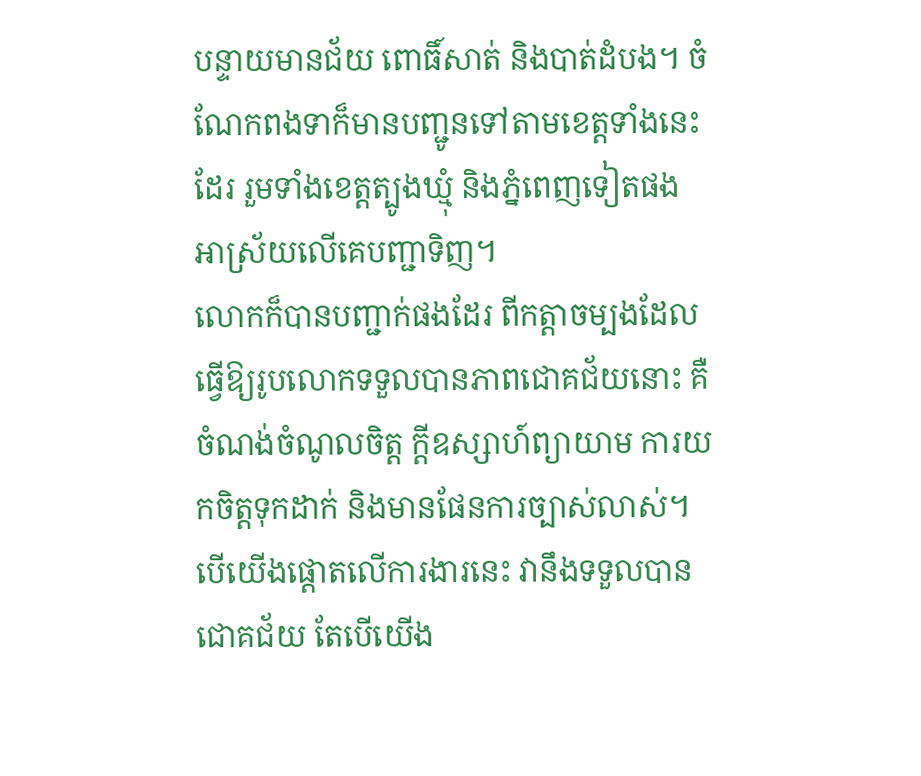បន្ទាយមានជ័យ ពោធិ៍សាត់ និងបាត់ដំបង។ ចំណែកពងទាក៏មានបញ្ជូនទៅតាមខេត្តទាំងនេះដែរ រួមទាំងខេត្តត្បូងឃ្មុំ និងភ្នំពេញទៀតផង អាស្រ័យលើគេបញ្ជាទិញ។
លោកក៏បានបញ្ជាក់ផងដែរ ពីកត្តាចម្បងដែលធ្វើឱ្យរូបលោកទទួលបានភាពជោគជ័យនោះ គឺចំណង់ចំណូលចិត្ត ក្ដីឧស្សាហ៍ព្យាយាម ការយកចិត្តទុកដាក់ និងមានផែនការច្បាស់លាស់។ បើយើងផ្តោតលើការងារនេះ វានឹងទទួលបានជោគជ័យ តែបើយើង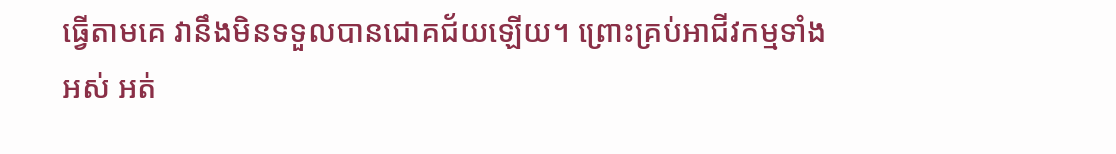ធ្វើតាមគេ វានឹងមិនទទួលបានជោគជ័យឡើយ។ ព្រោះគ្រប់អាជីវកម្មទាំងអស់ អត់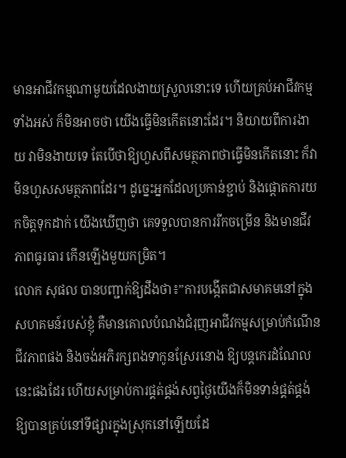មានអាជីវកម្មណាមួយដែលងាយស្រួលនោះទេ ហើយគ្រប់អាជីវកម្មទាំងអស់ ក៏មិនអាចថា យើងធ្វើមិនកើតនោះដែរ។ និយាយពីការងាយ វាមិនងាយទេ តែបើថាឱ្យហួសពីសមត្ថភាពថាធ្វើមិនកើតនោះ ក៏វាមិនហួសសមត្ថភាពដែរ។ ដូច្នេះអ្នកដែលប្រកាន់ខ្ជាប់ និងផ្តោតការយកចិត្តទុកដាក់ យើងឃើញថា គេទទួលបានការរីកចម្រើន និងមានជីវភាពធូរធារ កើនឡើងមួយកម្រិត។
លោក សុផល បានបញ្ជាក់ឱ្យដឹងថា៖”ការបង្កើតជាសមាគមនៅក្នុងសហគមន៍របស់ខ្ញុំ គឺមានគោលបំណងជំរុញអាជីវកម្មសម្រាប់កំណើនជីវភាពផង និងចង់អភិរក្សពងទាកូនស្រែរនោង ឱ្យបន្តកេរដំណែលនេះផងដែរ ហើយសម្រាប់ការផ្គត់ផ្គង់សព្វថ្ងៃយើងក៏មិនទាន់ផ្គត់ផ្គង់ឱ្យបានគ្រប់នៅទីផ្សារក្នុងស្រុកនៅឡើយដែ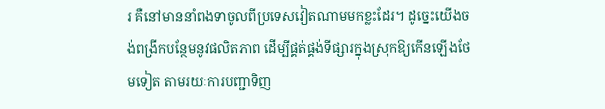រ គឺនៅមាននាំពងទាចូលពីប្រទេសវៀតណាមមកខ្លះដែរ។ ដូច្នេះយើងចង់ពង្រីកបន្ថែមនូវផលិតភាព ដើម្បីផ្គត់ផ្គង់ទីផ្សារក្នុងស្រុកឱ្យកើនឡើងថែមទៀត តាមរយៈការបញ្ជាទិញ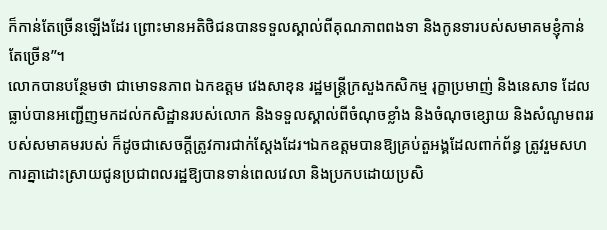ក៏កាន់តែច្រើនឡើងដែរ ព្រោះមានអតិថិជនបានទទួលស្គាល់ពីគុណភាពពងទា និងកូនទារបស់សមាគមខ្ញុំកាន់តែច្រើន”។
លោកបានបន្ថែមថា ជាមោទនភាព ឯកឧត្តម វេងសាខុន រដ្ឋមន្ត្រីក្រសួងកសិកម្ម រុក្ខាប្រមាញ់ និងនេសាទ ដែលធ្លាប់បានអញ្ជើញមកដល់កសិដ្ឋានរបស់លោក និងទទួលស្គាល់ពីចំណុចខ្លាំង និងចំណុចខ្សោយ និងសំណូមពររបស់សមាគមរបស់ ក៏ដូចជាសេចក្តីត្រូវការជាក់ស្តែងដែរ។ឯកឧត្តមបានឱ្យគ្រប់តួអង្គដែលពាក់ព័ន្ធ ត្រូវរួមសហការគ្នាដោះស្រាយជូនប្រជាពលរដ្ឋឱ្យបានទាន់ពេលវេលា និងប្រកបដោយប្រសិ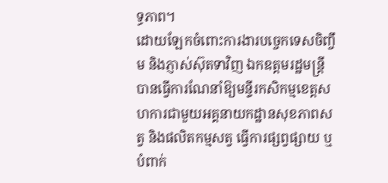ទ្ធភាព។
ដោយឡែកចំពោះការងារបច្ចេកទេសចិញ្ចឹម និងភ្ញាស់ស៊ុតទាវិញ ឯកឧត្តមរដ្ឋមន្ត្រីបានធ្វើការណែនាំឱ្យមន្ទីរកសិកម្មខេត្តសហការជាមួយអគ្គនាយកដ្ឋានសុខភាពសត្វ និងផលិតកម្មសត្វ ធ្វើការផ្សព្វផ្សាយ ឬបំពាក់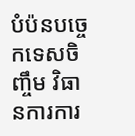បំប៉នបច្ចេកទេសចិញ្ចឹម វិធានការការ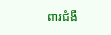ពារជំងឺ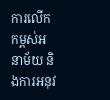ការលើកកម្ពស់អនាម័យ និងការអនុវ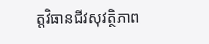ត្តវិធានជីវសុវត្ថិភាព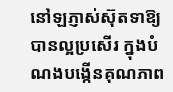នៅឡភ្ញាស់ស៊ុតទាឱ្យបានល្អប្រសើរ ក្នុងបំណងបង្កើនគុណភាព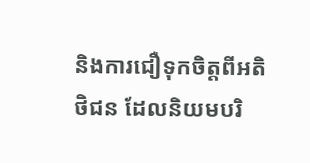និងការជឿទុកចិត្តពីអតិថិជន ដែលនិយមបរិ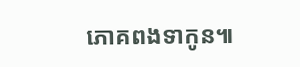ភោគពងទាកូន៕